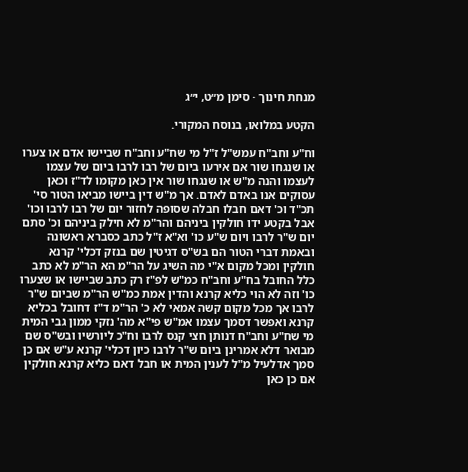מנחת חינוך · סימן מ״ט, י״ג

הקטע במלואו, בנוסח המקורי.

וח"ע וחב"ח עמש"ל ז"ל מי שח"ע וחב"ח שביישו אדם או צערו או שנגחו שור אם אירעו ביום של רבו לרבו ביום של עצמו לעצמו והנה מ"ש או שנגחו שור אין כאן מקומו לד"ז וכאן עסוקים אנו באדם לאדם. אך מ"ש דין ביישו מביאו הטור סי' תכ"ד וכ' דאם חבלו חבלה שסופה לחזור יום של רבו לרבו וכו' אבל בקטע ידו חולקין ביניהם והר"מ לא חילק ביניהם וכ' סתם יום ש"ר לרבו ויום ש"ע כו' וא"א ז"ל כתב כסברא ראשונה ובאמת דברי הטור הם בש"ס דגיטין שם בנזק דכלי' קרנא חולקין ומכל מקום א"י מה השיג על הר"מ הא הר"מ לא כתב כלל החובל בח"ע וחב"ח כמ"ש לפ"ז רק כתב שביישו או שצערו כו' וזה לא הוי כליא קרנא והדין אמת כמ"ש הר"מ שביום ש"ר לרבו אך מכל מקום קשה אמאי לא כ' הר"מ ד"ז דחובל בכליא קרנא ואפשר דסמך עצמו אמ"ש פי"א מה' נזקי ממון גבי המית מי שח"ע וחב"ח דנותן חצי קנס לרבו וח"כ ליורשיו ובש"ס שם מבואר דלא אמרינן ביום ש"ר לרבו כיון דכלי' קרנא ע"ש אם כן סמך אדלעיל מ"ל לענין המית או חבל דאם כליא קרנא חולקין אם כן כאן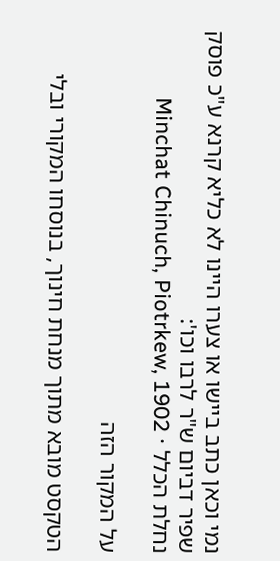נמי וכאן כתב ביישו או צערו היינו לא כליא קרנא ע"כ פוסק שפיר דביום ש"ר לרבו וכו':
נחלת הכלל · Minchat Chinuch, Piotrkew, 1902

על המקור הזה

הטקסט מובא מתוך מנחת חינוך, בנוסחו המקורי ובלי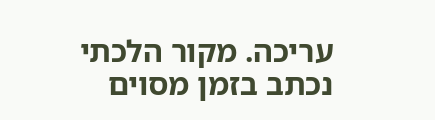עריכה. מקור הלכתי נכתב בזמן מסוים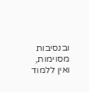ובנסיבות מסוימות, ואין ללמוד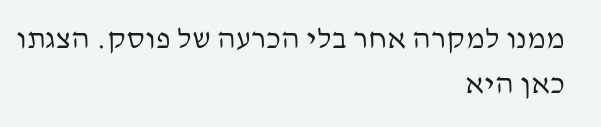ממנו למקרה אחר בלי הכרעה של פוסק. הצגתו כאן היא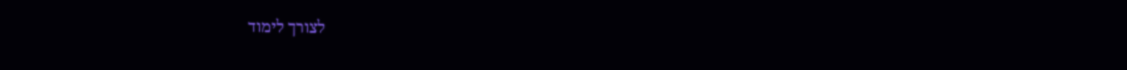לצורך לימוד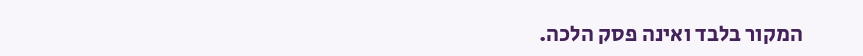המקור בלבד ואינה פסק הלכה.